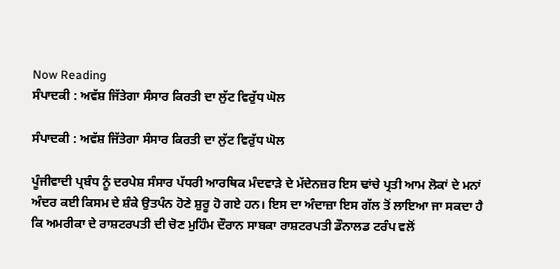Now Reading
ਸੰਪਾਦਕੀ : ਅਵੱਸ਼ ਜਿੱਤੇਗਾ ਸੰਸਾਰ ਕਿਰਤੀ ਦਾ ਲੁੱਟ ਵਿਰੁੱਧ ਘੋਲ

ਸੰਪਾਦਕੀ : ਅਵੱਸ਼ ਜਿੱਤੇਗਾ ਸੰਸਾਰ ਕਿਰਤੀ ਦਾ ਲੁੱਟ ਵਿਰੁੱਧ ਘੋਲ

ਪੂੰਜੀਵਾਦੀ ਪ੍ਰਬੰਧ ਨੂੰ ਦਰਪੇਸ਼ ਸੰਸਾਰ ਪੱਧਰੀ ਆਰਥਿਕ ਮੰਦਵਾੜੇ ਦੇ ਮੱਦੇਨਜ਼ਰ ਇਸ ਢਾਂਚੇ ਪ੍ਰਤੀ ਆਮ ਲੋਕਾਂ ਦੇ ਮਨਾਂ ਅੰਦਰ ਕਈ ਕਿਸਮ ਦੇ ਸ਼ੰਕੇ ਉਤਪੰਨ ਹੋਣੇ ਸ਼ੁਰੂ ਹੋ ਗਏ ਹਨ। ਇਸ ਦਾ ਅੰਦਾਜ਼ਾ ਇਸ ਗੱਲ ਤੋਂ ਲਾਇਆ ਜਾ ਸਕਦਾ ਹੈ ਕਿ ਅਮਰੀਕਾ ਦੇ ਰਾਸ਼ਟਰਪਤੀ ਦੀ ਚੋਣ ਮੁਹਿੰਮ ਦੌਰਾਨ ਸਾਬਕਾ ਰਾਸ਼ਟਰਪਤੀ ਡੌਨਾਲਡ ਟਰੰਪ ਵਲੋਂ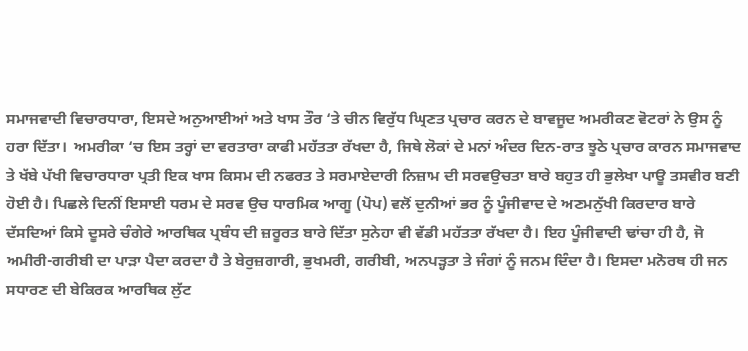ਸਮਾਜਵਾਦੀ ਵਿਚਾਰਧਾਰਾ, ਇਸਦੇ ਅਨੁਆਈਆਂ ਅਤੇ ਖਾਸ ਤੌਰ ‘ਤੇ ਚੀਨ ਵਿਰੁੱਧ ਘ੍ਰਿਣਤ ਪ੍ਰਚਾਰ ਕਰਨ ਦੇ ਬਾਵਜੂਦ ਅਮਰੀਕਣ ਵੋਟਰਾਂ ਨੇ ਉਸ ਨੂੰ ਹਰਾ ਦਿੱਤਾ।  ਅਮਰੀਕਾ ‘ਚ ਇਸ ਤਰ੍ਹਾਂ ਦਾ ਵਰਤਾਰਾ ਕਾਫੀ ਮਹੱਤਤਾ ਰੱਖਦਾ ਹੈ, ਜਿਥੇ ਲੋਕਾਂ ਦੇ ਮਨਾਂ ਅੰਦਰ ਦਿਨ-ਰਾਤ ਝੂਠੇ ਪ੍ਰਚਾਰ ਕਾਰਨ ਸਮਾਜਵਾਦ ਤੇ ਖੱਬੇ ਪੱਖੀ ਵਿਚਾਰਧਾਰਾ ਪ੍ਰਤੀ ਇਕ ਖਾਸ ਕਿਸਮ ਦੀ ਨਫਰਤ ਤੇ ਸਰਮਾਏਦਾਰੀ ਨਿਜ਼ਾਮ ਦੀ ਸਰਵਉਚਤਾ ਬਾਰੇ ਬਹੁਤ ਹੀ ਭੁਲੇਖਾ ਪਾਊ ਤਸਵੀਰ ਬਣੀ ਹੋਈ ਹੈ। ਪਿਛਲੇ ਦਿਨੀਂ ਇਸਾਈ ਧਰਮ ਦੇ ਸਰਵ ਉਚ ਧਾਰਮਿਕ ਆਗੂ (ਪੋਪ) ਵਲੋਂ ਦੁਨੀਆਂ ਭਰ ਨੂੰ ਪੂੰਜੀਵਾਦ ਦੇ ਅਣਮਨੁੱਖੀ ਕਿਰਦਾਰ ਬਾਰੇ ਦੱਸਦਿਆਂ ਕਿਸੇ ਦੂਸਰੇ ਚੰਗੇਰੇ ਆਰਥਿਕ ਪ੍ਰਬੰਧ ਦੀ ਜ਼ਰੂਰਤ ਬਾਰੇ ਦਿੱਤਾ ਸੁਨੇਹਾ ਵੀ ਵੱਡੀ ਮਹੱਤਤਾ ਰੱਖਦਾ ਹੈ। ਇਹ ਪੂੰਜੀਵਾਦੀ ਢਾਂਚਾ ਹੀ ਹੈ, ਜੋ ਅਮੀਰੀ-ਗਰੀਬੀ ਦਾ ਪਾੜਾ ਪੈਦਾ ਕਰਦਾ ਹੈ ਤੇ ਬੇਰੁਜ਼ਗਾਰੀ, ਭੁਖਮਰੀ, ਗਰੀਬੀ, ਅਨਪੜ੍ਹਤਾ ਤੇ ਜੰਗਾਂ ਨੂੰ ਜਨਮ ਦਿੰਦਾ ਹੈ। ਇਸਦਾ ਮਨੋਰਥ ਹੀ ਜਨ ਸਧਾਰਣ ਦੀ ਬੇਕਿਰਕ ਆਰਥਿਕ ਲੁੱਟ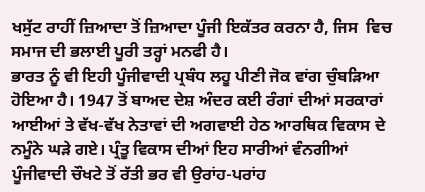ਖਸੁੱਟ ਰਾਹੀਂ ਜ਼ਿਆਦਾ ਤੋਂ ਜ਼ਿਆਦਾ ਪੂੰਜੀ ਇਕੱਤਰ ਕਰਨਾ ਹੈ, ਜਿਸ  ਵਿਚ ਸਮਾਜ ਦੀ ਭਲਾਈ ਪੂਰੀ ਤਰ੍ਹਾਂ ਮਨਫੀ ਹੈ।
ਭਾਰਤ ਨੂੰ ਵੀ ਇਹੀ ਪੂੰਜੀਵਾਦੀ ਪ੍ਰਬੰਧ ਲਹੂ ਪੀਣੀ ਜੋਕ ਵਾਂਗ ਚੁੰਬੜਿਆ ਹੋਇਆ ਹੈ। 1947 ਤੋਂ ਬਾਅਦ ਦੇਸ਼ ਅੰਦਰ ਕਈ ਰੰਗਾਂ ਦੀਆਂ ਸਰਕਾਰਾਂ ਆਈਆਂ ਤੇ ਵੱਖ-ਵੱਖ ਨੇਤਾਵਾਂ ਦੀ ਅਗਵਾਈ ਹੇਠ ਆਰਥਿਕ ਵਿਕਾਸ ਦੇ ਨਮੂੰਨੇ ਘੜੇ ਗਏ। ਪ੍ਰੰਤੂ ਵਿਕਾਸ ਦੀਆਂ ਇਹ ਸਾਰੀਆਂ ਵੰਨਗੀਆਂ ਪੂੰਜੀਵਾਦੀ ਚੌਖਟੇ ਤੋਂ ਰੱਤੀ ਭਰ ਵੀ ਉਰਾਂਹ-ਪਰਾਂਹ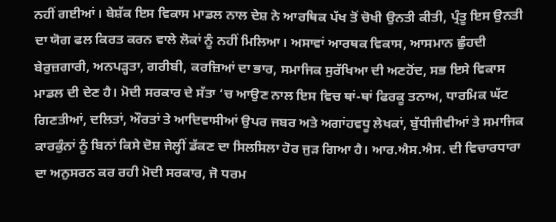ਨਹੀਂ ਗਈਆਂ। ਬੇਸ਼ੱਕ ਇਸ ਵਿਕਾਸ ਮਾਡਲ ਨਾਲ ਦੇਸ਼ ਨੇ ਆਰਥਿਕ ਪੱਖ ਤੋਂ ਚੋਖੀ ਉਨਤੀ ਕੀਤੀ, ਪ੍ਰੰਤੂ ਇਸ ਉਨਤੀ ਦਾ ਯੋਗ ਫਲ ਕਿਰਤ ਕਰਨ ਵਾਲੇ ਲੋਕਾਂ ਨੂੰ ਨਹੀਂ ਮਿਲਿਆ। ਅਸਾਵਾਂ ਆਰਥਕ ਵਿਕਾਸ, ਆਸਮਾਨ ਛੁੰਹਦੀ ਬੇਰੁਜ਼ਗਾਰੀ, ਅਨਪੜ੍ਹਤਾ, ਗਰੀਬੀ, ਕਰਜ਼ਿਆਂ ਦਾ ਭਾਰ, ਸਮਾਜਿਕ ਸੁਰੱਖਿਆ ਦੀ ਅਣਹੋਂਦ, ਸਭ ਇਸੇ ਵਿਕਾਸ ਮਾਡਲ ਦੀ ਦੇਣ ਹੈ। ਮੋਦੀ ਸਰਕਾਰ ਦੇ ਸੱਤਾ ‘ਚ ਆਉਣ ਨਾਲ ਇਸ ਵਿਚ ਥਾਂ-ਥਾਂ ਫਿਰਕੂ ਤਨਾਅ, ਧਾਰਮਿਕ ਘੱਟ ਗਿਣਤੀਆਂ, ਦਲਿਤਾਂ, ਔਰਤਾਂ ਤੇ ਆਦਿਵਾਸੀਆਂ ਉਪਰ ਜਬਰ ਅਤੇ ਅਗਾਂਹਵਧੂ ਲੇਖਕਾਂ, ਬੁੱਧੀਜੀਵੀਆਂ ਤੇ ਸਮਾਜਿਕ ਕਾਰਕੁੰਨਾਂ ਨੂੰ ਬਿਨਾਂ ਕਿਸੇ ਦੋਸ਼ ਜੇਲ੍ਹੀਂ ਡੱਕਣ ਦਾ ਸਿਲਸਿਲਾ ਹੋਰ ਜੁੜ ਗਿਆ ਹੈ। ਆਰ.ਐਸ.ਐਸ. ਦੀ ਵਿਚਾਰਧਾਰਾ ਦਾ ਅਨੁਸਰਨ ਕਰ ਰਹੀ ਮੋਦੀ ਸਰਕਾਰ, ਜੋ ਧਰਮ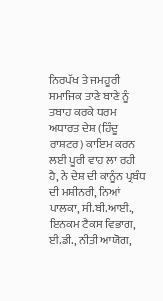ਨਿਰਪੱਖ ਤੇ ਜਮਹੂਰੀ ਸਮਾਜਿਕ ਤਾਣੇ ਬਾਣੇ ਨੂੰ ਤਬਾਹ ਕਰਕੇ ਧਰਮ ਅਧਾਰਤ ਦੇਸ਼ (ਹਿੰਦੂ ਰਾਸ਼ਟਰ) ਕਾਇਮ ਕਰਨ ਲਈ ਪੂਰੀ ਵਾਹ ਲਾ ਰਹੀ ਹੈ, ਨੇ ਦੇਸ਼ ਦੀ ਕਾਨੂੰਨ ਪ੍ਰਬੰਧ ਦੀ ਮਸ਼ੀਨਰੀ, ਨਿਆਂ ਪਾਲਕਾ, ਸੀ.ਬੀ.ਆਈ., ਇਨਕਮ ਟੈਕਸ ਵਿਭਾਗ, ਈ.ਡੀ., ਨੀਤੀ ਆਯੋਗ,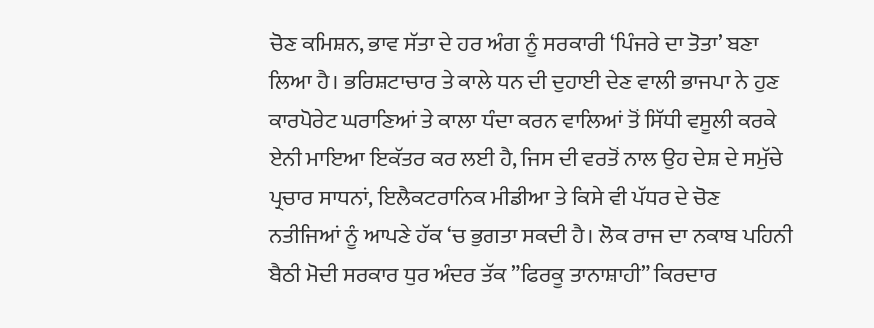ਚੋਣ ਕਮਿਸ਼ਨ, ਭਾਵ ਸੱਤਾ ਦੇ ਹਰ ਅੰਗ ਨੂੰ ਸਰਕਾਰੀ ‘ਪਿੰਜਰੇ ਦਾ ਤੋਤਾ’ ਬਣਾ ਲਿਆ ਹੈ। ਭਰਿਸ਼ਟਾਚਾਰ ਤੇ ਕਾਲੇ ਧਨ ਦੀ ਦੁਹਾਈ ਦੇਣ ਵਾਲੀ ਭਾਜਪਾ ਨੇ ਹੁਣ ਕਾਰਪੋਰੇਟ ਘਰਾਣਿਆਂ ਤੇ ਕਾਲਾ ਧੰਦਾ ਕਰਨ ਵਾਲਿਆਂ ਤੋਂ ਸਿੱਧੀ ਵਸੂਲੀ ਕਰਕੇ ਏਨੀ ਮਾਇਆ ਇਕੱਤਰ ਕਰ ਲਈ ਹੈ, ਜਿਸ ਦੀ ਵਰਤੋਂ ਨਾਲ ਉਹ ਦੇਸ਼ ਦੇ ਸਮੁੱਚੇ ਪ੍ਰਚਾਰ ਸਾਧਨਾਂ, ਇਲੈਕਟਰਾਨਿਕ ਮੀਡੀਆ ਤੇ ਕਿਸੇ ਵੀ ਪੱਧਰ ਦੇ ਚੋਣ ਨਤੀਜਿਆਂ ਨੂੰ ਆਪਣੇ ਹੱਕ ‘ਚ ਭੁਗਤਾ ਸਕਦੀ ਹੈ। ਲੋਕ ਰਾਜ ਦਾ ਨਕਾਬ ਪਹਿਨੀ ਬੈਠੀ ਮੋਦੀ ਸਰਕਾਰ ਧੁਰ ਅੰਦਰ ਤੱਕ ”ਫਿਰਕੂ ਤਾਨਾਸ਼ਾਹੀ” ਕਿਰਦਾਰ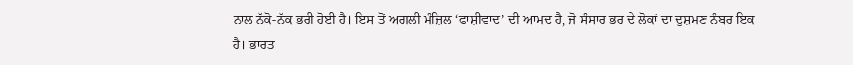ਨਾਲ ਨੱਕੋ-ਨੱਕ ਭਰੀ ਹੋਈ ਹੈ। ਇਸ ਤੋਂ ਅਗਲੀ ਮੰਜ਼ਿਲ ‘ਫਾਸ਼ੀਵਾਦ’ ਦੀ ਆਮਦ ਹੈ, ਜੋ ਸੰਸਾਰ ਭਰ ਦੇ ਲੋਕਾਂ ਦਾ ਦੁਸ਼ਮਣ ਨੰਬਰ ਇਕ ਹੈ। ਭਾਰਤ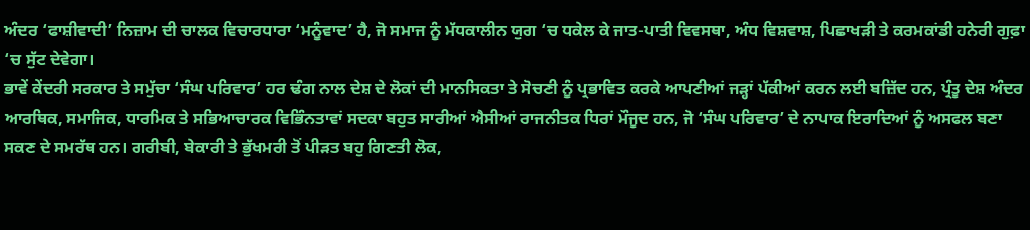ਅੰਦਰ ‘ਫਾਸ਼ੀਵਾਦੀ’ ਨਿਜ਼ਾਮ ਦੀ ਚਾਲਕ ਵਿਚਾਰਧਾਰਾ ‘ਮਨੂੰਵਾਦ’ ਹੈ, ਜੋ ਸਮਾਜ ਨੂੰ ਮੱਧਕਾਲੀਨ ਯੁਗ ‘ਚ ਧਕੇਲ ਕੇ ਜਾਤ-ਪਾਤੀ ਵਿਵਸਥਾ, ਅੰਧ ਵਿਸ਼ਵਾਸ਼, ਪਿਛਾਖੜੀ ਤੇ ਕਰਮਕਾਂਡੀ ਹਨੇਰੀ ਗੁਫ਼ਾ ‘ਚ ਸੁੱਟ ਦੇਵੇਗਾ।
ਭਾਵੇਂ ਕੇਂਦਰੀ ਸਰਕਾਰ ਤੇ ਸਮੁੱਚਾ ‘ਸੰਘ ਪਰਿਵਾਰ’ ਹਰ ਢੰਗ ਨਾਲ ਦੇਸ਼ ਦੇ ਲੋਕਾਂ ਦੀ ਮਾਨਸਿਕਤਾ ਤੇ ਸੋਚਣੀ ਨੂੰ ਪ੍ਰਭਾਵਿਤ ਕਰਕੇ ਆਪਣੀਆਂ ਜੜ੍ਹਾਂ ਪੱਕੀਆਂ ਕਰਨ ਲਈ ਬਜ਼ਿੱਦ ਹਨ, ਪ੍ਰੰਤੂ ਦੇਸ਼ ਅੰਦਰ ਆਰਥਿਕ, ਸਮਾਜਿਕ, ਧਾਰਮਿਕ ਤੇ ਸਭਿਆਚਾਰਕ ਵਿਭਿੰਨਤਾਵਾਂ ਸਦਕਾ ਬਹੁਤ ਸਾਰੀਆਂ ਐਸੀਆਂ ਰਾਜਨੀਤਕ ਧਿਰਾਂ ਮੌਜੂਦ ਹਨ, ਜੋ ‘ਸੰਘ ਪਰਿਵਾਰ’ ਦੇ ਨਾਪਾਕ ਇਰਾਦਿਆਂ ਨੂੰ ਅਸਫਲ ਬਣਾ ਸਕਣ ਦੇ ਸਮਰੱਥ ਹਨ। ਗਰੀਬੀ, ਬੇਕਾਰੀ ਤੇ ਭੁੱਖਮਰੀ ਤੋਂ ਪੀੜਤ ਬਹੁ ਗਿਣਤੀ ਲੋਕ,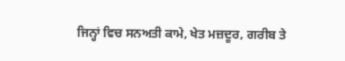ਜਿਨ੍ਹਾਂ ਵਿਚ ਸਨਅਤੀ ਕਾਮੇ, ਖੇਤ ਮਜ਼ਦੂਰ, ਗਰੀਬ ਤੇ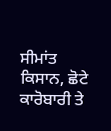ਸੀਮਾਂਤ ਕਿਸਾਨ, ਛੋਟੇ ਕਾਰੋਬਾਰੀ ਤੇ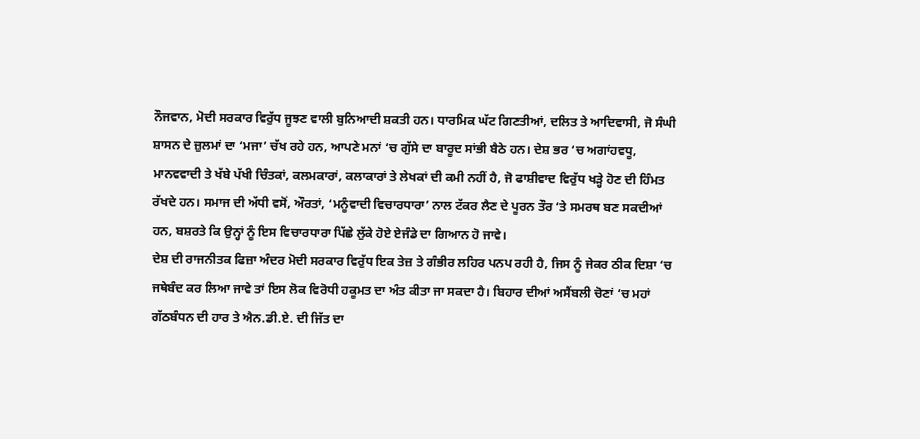ਨੌਜਵਾਨ, ਮੋਦੀ ਸਰਕਾਰ ਵਿਰੁੱਧ ਜੂਝਣ ਵਾਲੀ ਬੁਨਿਆਦੀ ਸ਼ਕਤੀ ਹਨ। ਧਾਰਮਿਕ ਘੱਟ ਗਿਣਤੀਆਂ, ਦਲਿਤ ਤੇ ਆਦਿਵਾਸੀ, ਜੋ ਸੰਘੀ ਸ਼ਾਸਨ ਦੇ ਜ਼ੁਲਮਾਂ ਦਾ ‘ਮਜਾ’ ਚੱਖ ਰਹੇ ਹਨ, ਆਪਣੇ ਮਨਾਂ ‘ਚ ਗੁੱਸੇ ਦਾ ਬਾਰੂਦ ਸਾਂਭੀ ਬੈਠੇ ਹਨ। ਦੇਸ਼ ਭਰ ‘ਚ ਅਗਾਂਹਵਧੂ, ਮਾਨਵਵਾਦੀ ਤੇ ਖੱਬੇ ਪੱਖੀ ਚਿੰਤਕਾਂ, ਕਲਮਕਾਰਾਂ, ਕਲਾਕਾਰਾਂ ਤੇ ਲੇਖਕਾਂ ਦੀ ਕਮੀ ਨਹੀਂ ਹੈ, ਜੋ ਫਾਸ਼ੀਵਾਦ ਵਿਰੁੱਧ ਖੜ੍ਹੇ ਹੋਣ ਦੀ ਹਿੰਮਤ ਰੱਖਦੇ ਹਨ। ਸਮਾਜ ਦੀ ਅੱਧੀ ਵਸੋਂ, ਔਰਤਾਂ, ‘ਮਨੂੰਵਾਦੀ ਵਿਚਾਰਧਾਰਾ’ ਨਾਲ ਟੱਕਰ ਲੈਣ ਦੇ ਪੂਰਨ ਤੌਰ ‘ਤੇ ਸਮਰਥ ਬਣ ਸਕਦੀਆਂ ਹਨ, ਬਸ਼ਰਤੇ ਕਿ ਉਨ੍ਹਾਂ ਨੂੰ ਇਸ ਵਿਚਾਰਧਾਰਾ ਪਿੱਛੇ ਲੁੱਕੇ ਹੋਏ ਏਜੰਡੇ ਦਾ ਗਿਆਨ ਹੋ ਜਾਵੇ।
ਦੇਸ਼ ਦੀ ਰਾਜਨੀਤਕ ਫਿਜ਼ਾ ਅੰਦਰ ਮੋਦੀ ਸਰਕਾਰ ਵਿਰੁੱਧ ਇਕ ਤੇਜ਼ ਤੇ ਗੰਭੀਰ ਲਹਿਰ ਪਨਪ ਰਹੀ ਹੈ, ਜਿਸ ਨੂੰ ਜੇਕਰ ਠੀਕ ਦਿਸ਼ਾ ‘ਚ ਜਥੇਬੰਦ ਕਰ ਲਿਆ ਜਾਵੇ ਤਾਂ ਇਸ ਲੋਕ ਵਿਰੋਧੀ ਹਕੂਮਤ ਦਾ ਅੰਤ ਕੀਤਾ ਜਾ ਸਕਦਾ ਹੈ। ਬਿਹਾਰ ਦੀਆਂ ਅਸੈਂਬਲੀ ਚੋਣਾਂ ‘ਚ ਮਹਾਂ ਗੱਠਬੰਧਨ ਦੀ ਹਾਰ ਤੇ ਐਨ.ਡੀ.ਏ. ਦੀ ਜਿੱਤ ਦਾ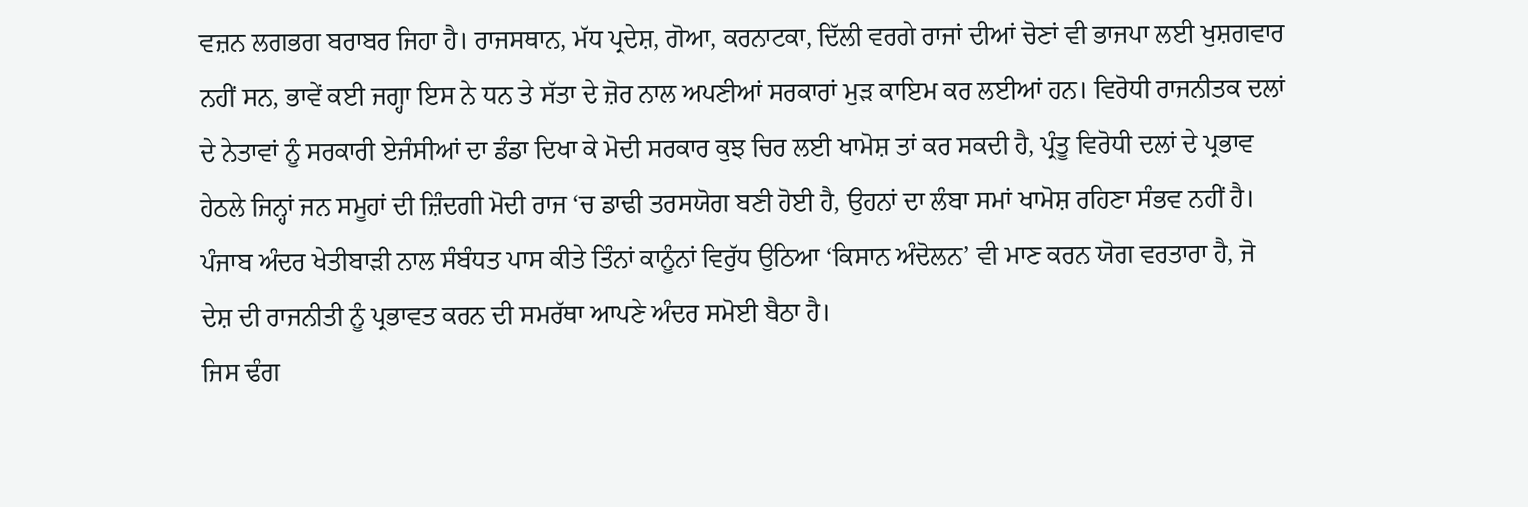ਵਜ਼ਨ ਲਗਭਗ ਬਰਾਬਰ ਜਿਹਾ ਹੈ। ਰਾਜਸਥਾਨ, ਮੱਧ ਪ੍ਰਦੇਸ਼, ਗੋਆ, ਕਰਨਾਟਕਾ, ਦਿੱਲੀ ਵਰਗੇ ਰਾਜਾਂ ਦੀਆਂ ਚੋਣਾਂ ਵੀ ਭਾਜਪਾ ਲਈ ਖੁਸ਼ਗਵਾਰ ਨਹੀਂ ਸਨ, ਭਾਵੇਂ ਕਈ ਜਗ੍ਹਾ ਇਸ ਨੇ ਧਨ ਤੇ ਸੱਤਾ ਦੇ ਜ਼ੋਰ ਨਾਲ ਅਪਣੀਆਂ ਸਰਕਾਰਾਂ ਮੁੜ ਕਾਇਮ ਕਰ ਲਈਆਂ ਹਨ। ਵਿਰੋਧੀ ਰਾਜਨੀਤਕ ਦਲਾਂ ਦੇ ਨੇਤਾਵਾਂ ਨੂੰ ਸਰਕਾਰੀ ਏਜੰਸੀਆਂ ਦਾ ਡੰਡਾ ਦਿਖਾ ਕੇ ਮੋਦੀ ਸਰਕਾਰ ਕੁਝ ਚਿਰ ਲਈ ਖਾਮੋਸ਼ ਤਾਂ ਕਰ ਸਕਦੀ ਹੈ, ਪ੍ਰੰਤੂ ਵਿਰੋਧੀ ਦਲਾਂ ਦੇ ਪ੍ਰਭਾਵ ਹੇਠਲੇ ਜਿਨ੍ਹਾਂ ਜਨ ਸਮੂਹਾਂ ਦੀ ਜ਼ਿੰਦਗੀ ਮੋਦੀ ਰਾਜ ‘ਚ ਡਾਢੀ ਤਰਸਯੋਗ ਬਣੀ ਹੋਈ ਹੈ, ਉਹਨਾਂ ਦਾ ਲੰਬਾ ਸਮਾਂ ਖਾਮੋਸ਼ ਰਹਿਣਾ ਸੰਭਵ ਨਹੀਂ ਹੈ। ਪੰਜਾਬ ਅੰਦਰ ਖੇਤੀਬਾੜੀ ਨਾਲ ਸੰਬੰਧਤ ਪਾਸ ਕੀਤੇ ਤਿੰਨਾਂ ਕਾਨੂੰਨਾਂ ਵਿਰੁੱਧ ਉਠਿਆ ‘ਕਿਸਾਨ ਅੰਦੋਲਨ’ ਵੀ ਮਾਣ ਕਰਨ ਯੋਗ ਵਰਤਾਰਾ ਹੈ, ਜੋ ਦੇਸ਼ ਦੀ ਰਾਜਨੀਤੀ ਨੂੰ ਪ੍ਰਭਾਵਤ ਕਰਨ ਦੀ ਸਮਰੱਥਾ ਆਪਣੇ ਅੰਦਰ ਸਮੋਈ ਬੈਠਾ ਹੈ।
ਜਿਸ ਢੰਗ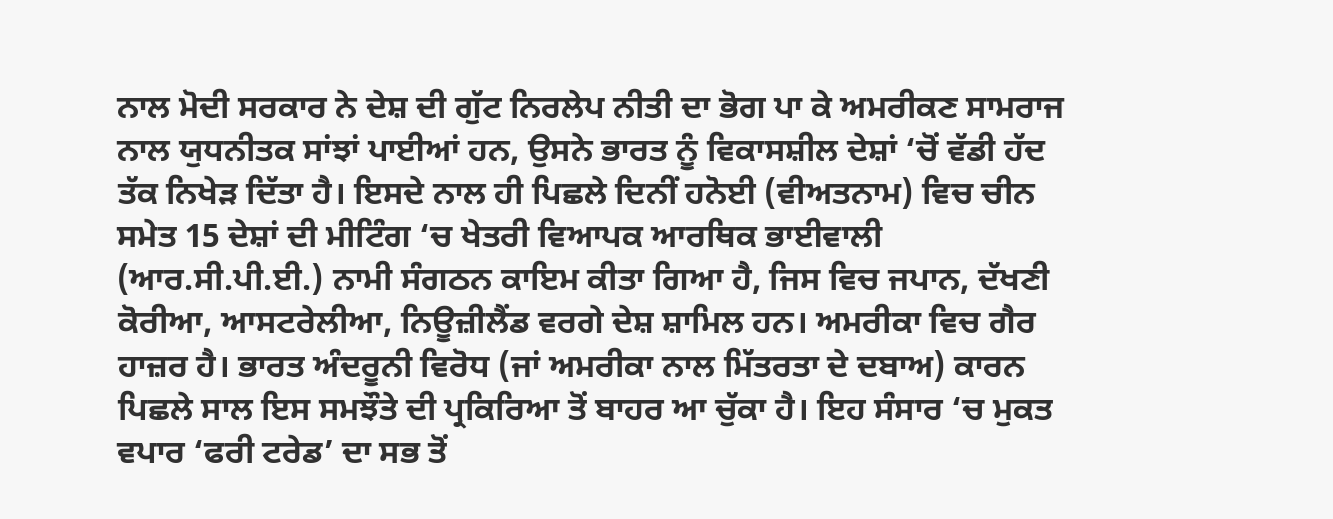ਨਾਲ ਮੋਦੀ ਸਰਕਾਰ ਨੇ ਦੇਸ਼ ਦੀ ਗੁੱਟ ਨਿਰਲੇਪ ਨੀਤੀ ਦਾ ਭੋਗ ਪਾ ਕੇ ਅਮਰੀਕਣ ਸਾਮਰਾਜ ਨਾਲ ਯੁਧਨੀਤਕ ਸਾਂਝਾਂ ਪਾਈਆਂ ਹਨ, ਉਸਨੇ ਭਾਰਤ ਨੂੰ ਵਿਕਾਸਸ਼ੀਲ ਦੇਸ਼ਾਂ ‘ਚੋਂ ਵੱਡੀ ਹੱਦ ਤੱਕ ਨਿਖੇੜ ਦਿੱਤਾ ਹੈ। ਇਸਦੇ ਨਾਲ ਹੀ ਪਿਛਲੇ ਦਿਨੀਂ ਹਨੋਈ (ਵੀਅਤਨਾਮ) ਵਿਚ ਚੀਨ ਸਮੇਤ 15 ਦੇਸ਼ਾਂ ਦੀ ਮੀਟਿੰਗ ‘ਚ ਖੇਤਰੀ ਵਿਆਪਕ ਆਰਥਿਕ ਭਾਈਵਾਲੀ (ਆਰ.ਸੀ.ਪੀ.ਈ.) ਨਾਮੀ ਸੰਗਠਨ ਕਾਇਮ ਕੀਤਾ ਗਿਆ ਹੈ, ਜਿਸ ਵਿਚ ਜਪਾਨ, ਦੱਖਣੀ ਕੋਰੀਆ, ਆਸਟਰੇਲੀਆ, ਨਿਊਜ਼ੀਲੈਂਡ ਵਰਗੇ ਦੇਸ਼ ਸ਼ਾਮਿਲ ਹਨ। ਅਮਰੀਕਾ ਵਿਚ ਗੈਰ ਹਾਜ਼ਰ ਹੈ। ਭਾਰਤ ਅੰਦਰੂਨੀ ਵਿਰੋਧ (ਜਾਂ ਅਮਰੀਕਾ ਨਾਲ ਮਿੱਤਰਤਾ ਦੇ ਦਬਾਅ) ਕਾਰਨ ਪਿਛਲੇ ਸਾਲ ਇਸ ਸਮਝੌਤੇ ਦੀ ਪ੍ਰਕਿਰਿਆ ਤੋਂ ਬਾਹਰ ਆ ਚੁੱਕਾ ਹੈ। ਇਹ ਸੰਸਾਰ ‘ਚ ਮੁਕਤ ਵਪਾਰ ‘ਫਰੀ ਟਰੇਡ’ ਦਾ ਸਭ ਤੋਂ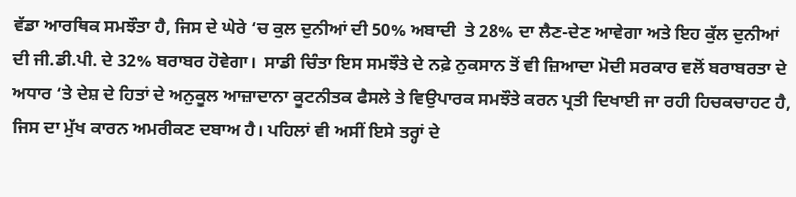ਵੱਡਾ ਆਰਥਿਕ ਸਮਝੌਤਾ ਹੈ, ਜਿਸ ਦੇ ਘੇਰੇ ‘ਚ ਕੁਲ ਦੁਨੀਆਂ ਦੀ 50% ਅਬਾਦੀ  ਤੇ 28% ਦਾ ਲੈਣ-ਦੇਣ ਆਵੇਗਾ ਅਤੇ ਇਹ ਕੁੱਲ ਦੁਨੀਆਂ ਦੀ ਜੀ.ਡੀ.ਪੀ. ਦੇ 32% ਬਰਾਬਰ ਹੋਵੇਗਾ।  ਸਾਡੀ ਚਿੰਤਾ ਇਸ ਸਮਝੌਤੇ ਦੇ ਨਫ਼ੇ ਨੁਕਸਾਨ ਤੋਂ ਵੀ ਜ਼ਿਆਦਾ ਮੋਦੀ ਸਰਕਾਰ ਵਲੋਂ ਬਰਾਬਰਤਾ ਦੇ ਅਧਾਰ ‘ਤੇ ਦੇਸ਼ ਦੇ ਹਿਤਾਂ ਦੇ ਅਨੁਕੂਲ ਆਜ਼ਾਦਾਨਾ ਕੂਟਨੀਤਕ ਫੈਸਲੇ ਤੇ ਵਿਉਪਾਰਕ ਸਮਝੌਤੇ ਕਰਨ ਪ੍ਰਤੀ ਦਿਖਾਈ ਜਾ ਰਹੀ ਹਿਚਕਚਾਹਟ ਹੈ, ਜਿਸ ਦਾ ਮੁੱਖ ਕਾਰਨ ਅਮਰੀਕਣ ਦਬਾਅ ਹੈ। ਪਹਿਲਾਂ ਵੀ ਅਸੀਂ ਇਸੇ ਤਰ੍ਹਾਂ ਦੇ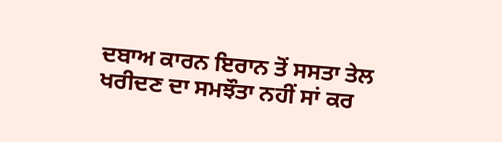ਦਬਾਅ ਕਾਰਨ ਇਰਾਨ ਤੋਂ ਸਸਤਾ ਤੇਲ ਖਰੀਦਣ ਦਾ ਸਮਝੌਤਾ ਨਹੀਂ ਸਾਂ ਕਰ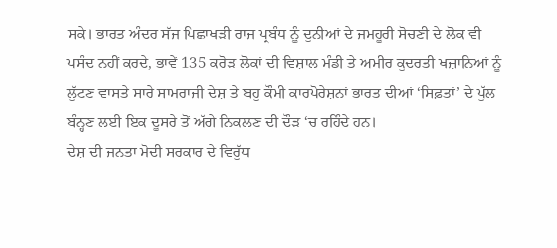ਸਕੇ। ਭਾਰਤ ਅੰਦਰ ਸੱਜ ਪਿਛਾਖੜੀ ਰਾਜ ਪ੍ਰਬੰਧ ਨੂੰ ਦੁਨੀਆਂ ਦੇ ਜਮਹੂਰੀ ਸੋਚਣੀ ਦੇ ਲੋਕ ਵੀ ਪਸੰਦ ਨਹੀਂ ਕਰਦੇ, ਭਾਵੇਂ 135 ਕਰੋੜ ਲੋਕਾਂ ਦੀ ਵਿਸ਼ਾਲ ਮੰਡੀ ਤੇ ਅਮੀਰ ਕੁਦਰਤੀ ਖਜ਼ਾਨਿਆਂ ਨੂੰ ਲੁੱਟਣ ਵਾਸਤੇ ਸਾਰੇ ਸਾਮਰਾਜੀ ਦੇਸ਼ ਤੇ ਬਹੁ ਕੌਮੀ ਕਾਰਪੋਰੇਸ਼ਨਾਂ ਭਾਰਤ ਦੀਆਂ ‘ਸਿਫ਼ਤਾਂ’ ਦੇ ਪੁੱਲ ਬੰਨ੍ਹਣ ਲਈ ਇਕ ਦੂਸਰੇ ਤੋਂ ਅੱਗੇ ਨਿਕਲਣ ਦੀ ਦੌੜ ‘ਚ ਰਹਿੰਦੇ ਹਨ।
ਦੇਸ਼ ਦੀ ਜਨਤਾ ਮੋਦੀ ਸਰਕਾਰ ਦੇ ਵਿਰੁੱਧ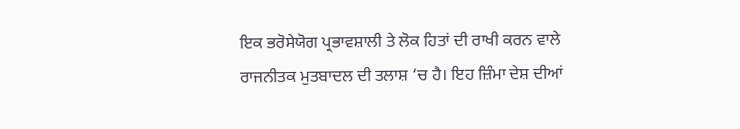ਇਕ ਭਰੋਸੇਯੋਗ ਪ੍ਰਭਾਵਸ਼ਾਲੀ ਤੇ ਲੋਕ ਹਿਤਾਂ ਦੀ ਰਾਖੀ ਕਰਨ ਵਾਲੇ ਰਾਜਨੀਤਕ ਮੁਤਬਾਦਲ ਦੀ ਤਲਾਸ਼ ‘ਚ ਹੈ। ਇਹ ਜ਼ਿੰਮਾ ਦੇਸ਼ ਦੀਆਂ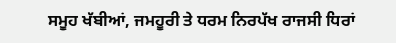ਸਮੂਹ ਖੱਬੀਆਂ, ਜਮਹੂਰੀ ਤੇ ਧਰਮ ਨਿਰਪੱਖ ਰਾਜਸੀ ਧਿਰਾਂ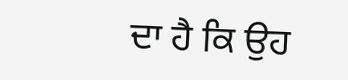ਦਾ ਹੈ ਕਿ ਉਹ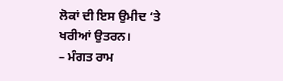ਲੋਕਾਂ ਦੀ ਇਸ ਉਮੀਦ ‘ਤੇ ਖਰੀਆਂ ਉਤਰਨ।
– ਮੰਗਤ ਰਾਮ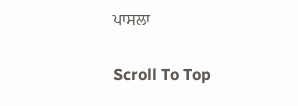ਪਾਸਲਾ

Scroll To Top